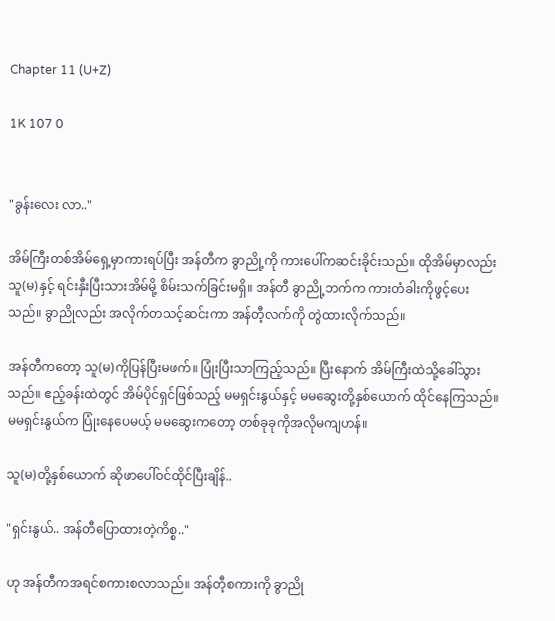Chapter 11 (U+Z)

1K 107 0


"ခွန်းလေး လာ.."

အိမ်ကြီးတစ်အိမ်ရှေ့မှာကားရပ်ပြီး အန်တီက ခွာညို့ကို ကားပေါ်ကဆင်းခိုင်းသည်။ ထိုအိမ်မှာလည်း သူ(မ)နှင့် ရင်းနှီးပြီးသားအိမ်မို့ စိမ်းသက်ခြင်းမရှိ။ အန်တီ ခွာညို့ဘက်က ကားတံခါးကိုဖွင့်ပေးသည်။ ခွာညိုလည်း အလိုက်တသင့်ဆင်းကာ အန်တီ့လက်ကို တွဲထားလိုက်သည်။

အန်တီကတော့ သူ(မ)ကိုပြန်ပြီးမဖက်။ ပြုံးပြီးသာကြည့်သည်။ ပြီးနောက် အိမ်ကြီးထဲသို့ခေါ်သွားသည်။ ဧည့်ခန်းထဲတွင် အိမ်ပိုင်ရှင်ဖြစ်သည့် မမရှင်းနွယ်နှင့် မမဆွေးတို့နှစ်ယောက် ထိုင်နေကြသည်။ မမရှင်းနွယ်က ပြုံးနေပေမယ့် မမဆွေးကတော့ တစ်ခုခုကိုအလိုမကျဟန်။

သူ(မ)တို့နှစ်ယောက် ဆိုဖာပေါ်ဝင်ထိုင်ပြီးချိန်..

"ရှင်းနွယ်.. အန်တီပြောထားတဲ့ကိစ္စ.."

ဟု အန်တီကအရင်စကားစလာသည်။ အန်တီ့စကားကို ခွာညို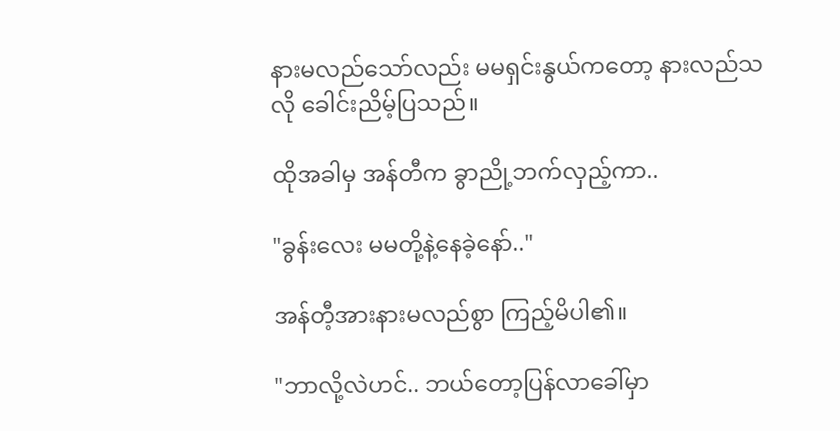နားမလည်သော်လည်း မမရှင်းနွယ်ကတော့ နားလည်သလို ခေါင်းညိမ့်ပြသည်။

ထိုအခါမှ အန်တီက ခွာညို့ဘက်လှည့်ကာ..

"ခွန်းလေး မမတို့နဲ့နေခဲ့နော်.."

အန်တီ့အားနားမလည်စွာ ကြည့်မိပါ၏။

"ဘာလို့လဲဟင်.. ဘယ်တော့ပြန်လာခေါ်မှာ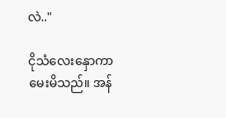လဲ.."

ငိုသံလေးနှောကာ မေးမိသည်။ အန်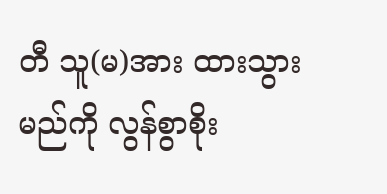တီ သူ(မ)အား ထားသွားမည်ကို လွန်စွာစိုး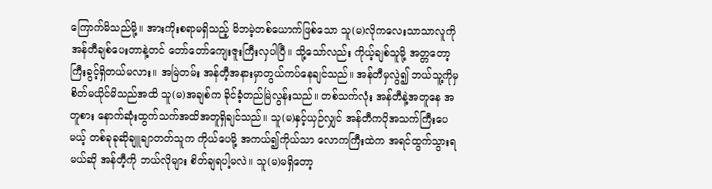ကြောက်မိသည်မို့။ အားကိုးစရာမရှိသည့် မိဘမဲ့တစ်ယောက်ဖြစ်သော သူ(မ)လိုကလေးသာသာလူကို အန်တီချစ်ပေးတာနဲ့တင် တော်တော်ကျေးဇူးကြီးလှပါပြီ။ သို့သော်လည်း ကိုယ့်ချစ်သူမို့ အတ္တတော့ကြီးခွင့်ရှိတယ်မလား။ အမြဲတမ်း အန်တီ့အနားမှာတွယ်ကပ်နေချင်သည်။ အန်တီမှလွဲ၍ ဘယ်သူ့ကိုမှ စိတ်မယိုင်မိသည်အထိ သူ(မ)အချစ်က ခိုင်ခံ့တည်မြဲလွန်းသည်။ တစ်သက်လုံး အန်တီနဲ့အတူနေ အတူစား နောက်ဆုံးထွက်သက်အထိအတူရှိချင်သည်။ သူ(မ)နှင့်ယှဉ်လျှင် အန်တီကပိုအသက်ကြီးပေမယ့် တစ်ခုခုဆိုချူချာတတ်သူက ကိုယ်ပေမို့ အကယ်၍ကိုယ်သာ လောကကြီးထဲက အရင်ထွက်သွားရမယ်ဆို အန်တီ့ကို ဘယ်လိုများ စိတ်ချရပါ့မလဲ။ သူ(မ)မရှိတော့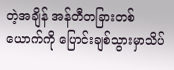တဲ့အချိန် အန်တီတခြားတစ်ယောက်ကို ပြောင်းချစ်သွားမှာသိပ်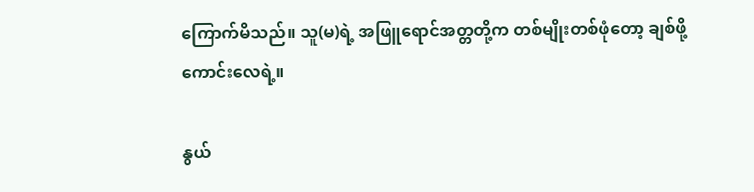ကြောက်မိသည်။ သူ(မ)ရဲ့ အဖြူရောင်အတ္တတို့က တစ်မျိုးတစ်ဖုံတော့ ချစ်ဖို့ကောင်းလေရဲ့။

နွယ်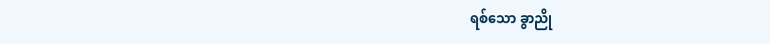ရစ်သော ခွာညို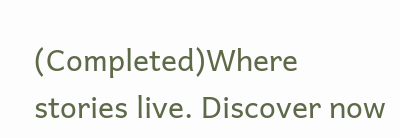(Completed)Where stories live. Discover now